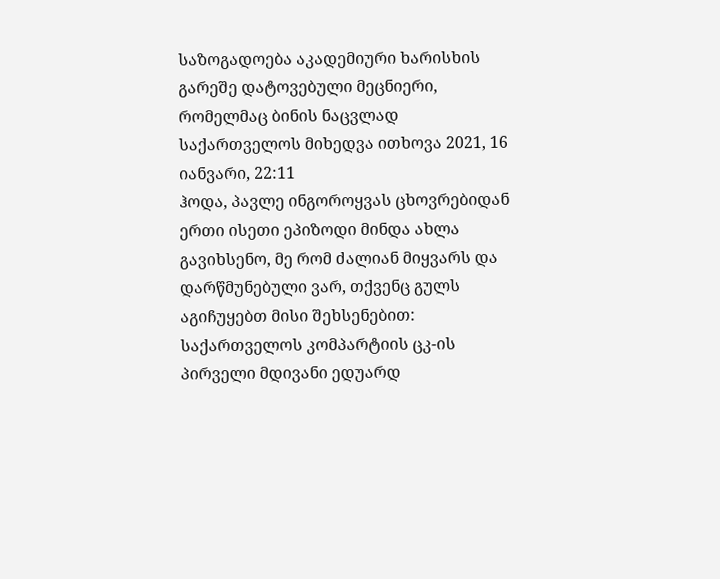საზოგადოება აკადემიური ხარისხის გარეშე დატოვებული მეცნიერი, რომელმაც ბინის ნაცვლად საქართველოს მიხედვა ითხოვა 2021, 16 იანვარი, 22:11
ჰოდა, პავლე ინგოროყვას ცხოვრებიდან ერთი ისეთი ეპიზოდი მინდა ახლა გავიხსენო, მე რომ ძალიან მიყვარს და დარწმუნებული ვარ, თქვენც გულს აგიჩუყებთ მისი შეხსენებით:
საქართველოს კომპარტიის ცკ-ის პირველი მდივანი ედუარდ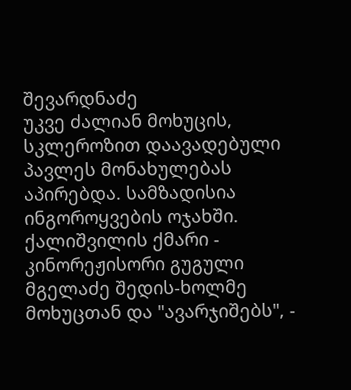შევარდნაძე
უკვე ძალიან მოხუცის, სკლეროზით დაავადებული პავლეს მონახულებას აპირებდა. სამზადისია ინგოროყვების ოჯახში.
ქალიშვილის ქმარი - კინორეჟისორი გუგული მგელაძე შედის-ხოლმე მოხუცთან და "ავარჯიშებს", -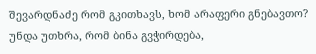შევარდნაძე რომ გკითხავს, ხომ არაფერი გნებავთო? უნდა უთხრა, რომ ბინა გვჭირდება,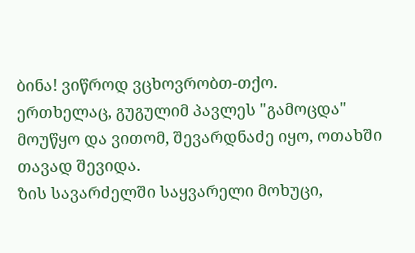ბინა! ვიწროდ ვცხოვრობთ-თქო.
ერთხელაც, გუგულიმ პავლეს "გამოცდა" მოუწყო და ვითომ, შევარდნაძე იყო, ოთახში თავად შევიდა.
ზის სავარძელში საყვარელი მოხუცი,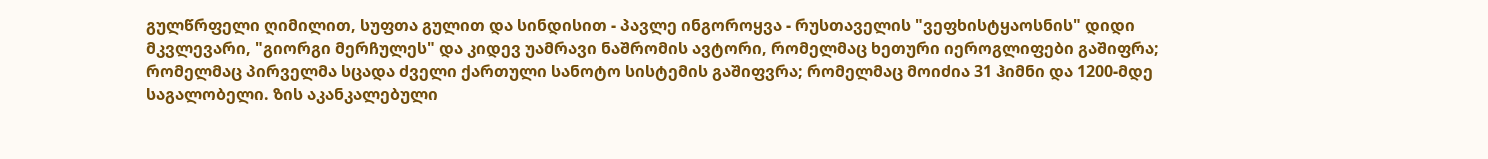გულწრფელი ღიმილით, სუფთა გულით და სინდისით - პავლე ინგოროყვა - რუსთაველის "ვეფხისტყაოსნის" დიდი მკვლევარი, "გიორგი მერჩულეს" და კიდევ უამრავი ნაშრომის ავტორი, რომელმაც ხეთური იეროგლიფები გაშიფრა; რომელმაც პირველმა სცადა ძველი ქართული სანოტო სისტემის გაშიფვრა; რომელმაც მოიძია 31 ჰიმნი და 1200-მდე საგალობელი. ზის აკანკალებული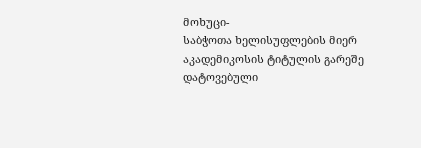მოხუცი-
საბჭოთა ხელისუფლების მიერ აკადემიკოსის ტიტულის გარეშე დატოვებული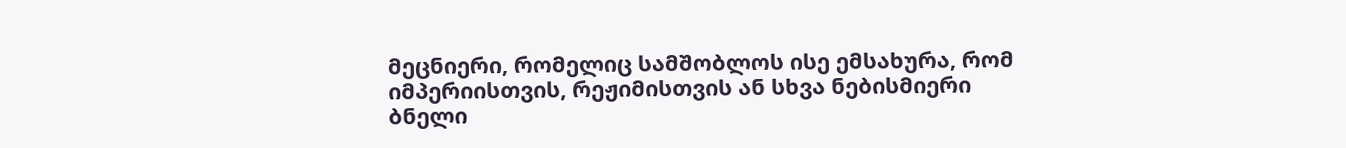მეცნიერი, რომელიც სამშობლოს ისე ემსახურა, რომ იმპერიისთვის, რეჟიმისთვის ან სხვა ნებისმიერი ბნელი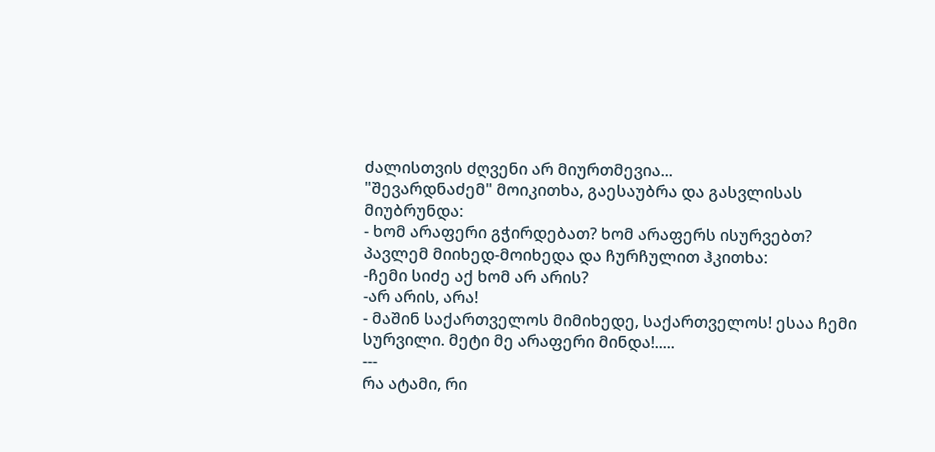ძალისთვის ძღვენი არ მიურთმევია...
"შევარდნაძემ" მოიკითხა, გაესაუბრა და გასვლისას მიუბრუნდა:
- ხომ არაფერი გჭირდებათ? ხომ არაფერს ისურვებთ?
პავლემ მიიხედ-მოიხედა და ჩურჩულით ჰკითხა:
-ჩემი სიძე აქ ხომ არ არის?
-არ არის, არა!
- მაშინ საქართველოს მიმიხედე, საქართველოს! ესაა ჩემი სურვილი. მეტი მე არაფერი მინდა!.....
---
რა ატამი, რი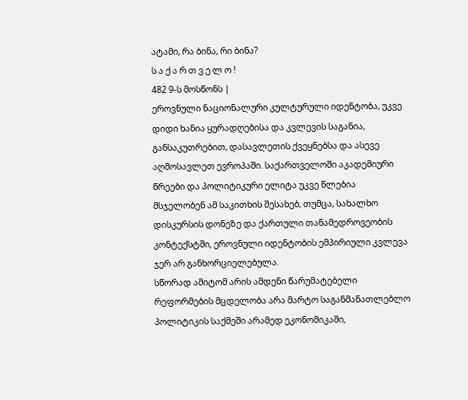ატამი, რა ბინა, რი ბინა?
ს ა ქ ა რ თ ვ ე ლ ო !
482 9-ს მოსწონს |
ეროვნული ნაციონალური კულტურული იდენტობა, უკვე დიდი ხანია ყურადღებისა და კვლევის საგანია, განსაკუთრებით, დასავლეთის ქვეყნებსა და ასევე აღმოსავლეთ ევროპაში. საქართველოში აკადემიური წრეები და პოლიტიკური ელიტა უკვე წლებია მსჯელობენ ამ საკითხის შესახებ, თუმცა, სახალხო დისკურსის დონეზე და ქართული თანამედროვეობის კონტექსტში, ეროვნული იდენტობის ემპირიული კვლევა ჯერ არ განხორციელებულა.
სწორად ამიტომ არის ამდენი წარუმატებელი რეფორმების მცდელობა არა მარტო საგანმანათლებლო პოლიტიკის საქმეში არამედ ეკონომიკაში,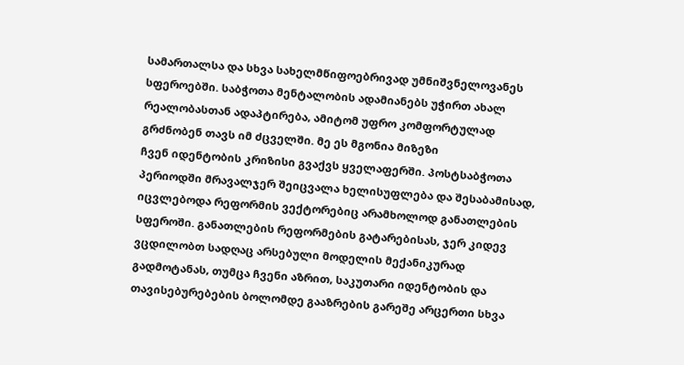სამართალსა და სხვა სახელმწიფოებრივად უმნიშვნელოვანეს სფეროებში. საბჭოთა მენტალობის ადამიანებს უჭირთ ახალ რეალობასთან ადაპტირება, ამიტომ უფრო კომფორტულად გრძნობენ თავს იმ ძცველში. მე ეს მგონია მიზეზი
ჩვენ იდენტობის კრიზისი გვაქვს ყველაფერში. პოსტსაბჭოთა პერიოდში მრავალჯერ შეიცვალა ხელისუფლება და შესაბამისად, იცვლებოდა რეფორმის ვექტორებიც არამხოლოდ განათლების სფეროში. განათლების რეფორმების გატარებისას, ჯერ კიდევ ვცდილობთ სადღაც არსებული მოდელის მექანიკურად გადმოტანას, თუმცა ჩვენი აზრით, საკუთარი იდენტობის და თავისებურებების ბოლომდე გააზრების გარეშე არცერთი სხვა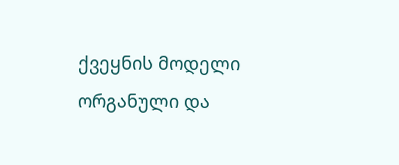ქვეყნის მოდელი ორგანული და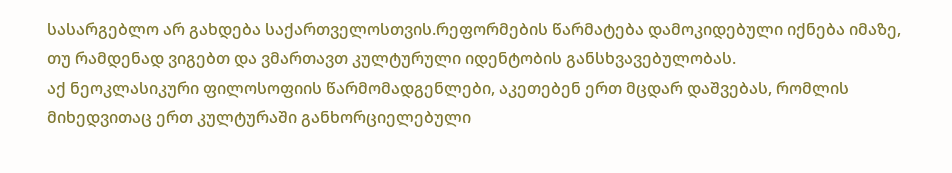სასარგებლო არ გახდება საქართველოსთვის.რეფორმების წარმატება დამოკიდებული იქნება იმაზე, თუ რამდენად ვიგებთ და ვმართავთ კულტურული იდენტობის განსხვავებულობას.
აქ ნეოკლასიკური ფილოსოფიის წარმომადგენლები, აკეთებენ ერთ მცდარ დაშვებას, რომლის მიხედვითაც ერთ კულტურაში განხორციელებული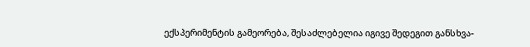ექსპერიმენტის გამეორება, შესაძლებელია იგივე შედეგით განსხვა-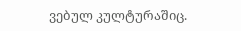ვებულ კულტურაშიც.